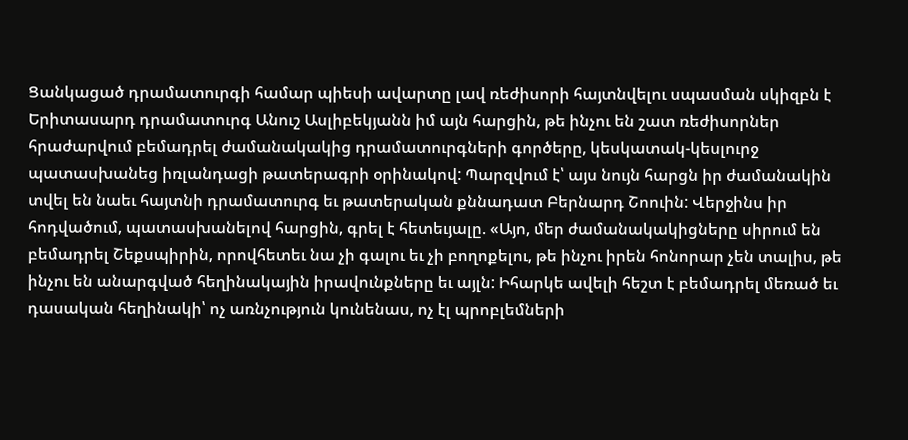Ցանկացած դրամատուրգի համար պիեսի ավարտը լավ ռեժիսորի հայտնվելու սպասման սկիզբն է
Երիտասարդ դրամատուրգ Անուշ Ասլիբեկյանն իմ այն հարցին, թե ինչու են շատ ռեժիսորներ հրաժարվում բեմադրել ժամանակակից դրամատուրգների գործերը, կեսկատակ-կեսլուրջ պատասխանեց իռլանդացի թատերագրի օրինակով: Պարզվում է՝ այս նույն հարցն իր ժամանակին տվել են նաեւ հայտնի դրամատուրգ եւ թատերական քննադատ Բերնարդ Շոուին: Վերջինս իր հոդվածում, պատասխանելով հարցին, գրել է հետեւյալը. «Այո, մեր ժամանակակիցները սիրում են բեմադրել Շեքսպիրին, որովհետեւ նա չի գալու եւ չի բողոքելու, թե ինչու իրեն հոնորար չեն տալիս, թե ինչու են անարգված հեղինակային իրավունքները եւ այլն: Իհարկե ավելի հեշտ է բեմադրել մեռած եւ դասական հեղինակի՝ ոչ առնչություն կունենաս, ոչ էլ պրոբլեմների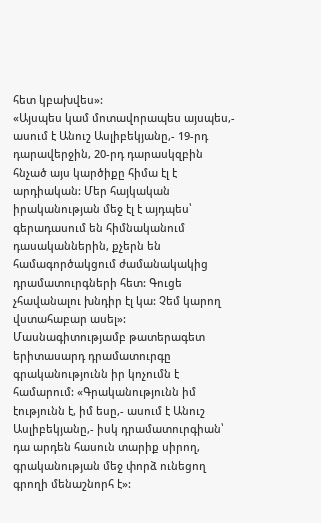հետ կբախվես»:
«Այսպես կամ մոտավորապես այսպես,- ասում է Անուշ Ասլիբեկյանը,- 19-րդ դարավերջին, 20-րդ դարասկզբին հնչած այս կարծիքը հիմա էլ է արդիական: Մեր հայկական իրականության մեջ էլ է այդպես՝ գերադասում են հիմնականում դասականներին, քչերն են համագործակցում ժամանակակից դրամատուրգների հետ: Գուցե չհավանալու խնդիր էլ կա: Չեմ կարող վստահաբար ասել»:
Մասնագիտությամբ թատերագետ երիտասարդ դրամատուրգը գրականությունն իր կոչումն է համարում: «Գրականությունն իմ էությունն է, իմ եսը,- ասում է Անուշ Ասլիբեկյանը,- իսկ դրամատուրգիան՝ դա արդեն հասուն տարիք սիրող, գրականության մեջ փորձ ունեցող գրողի մենաշնորհ է»: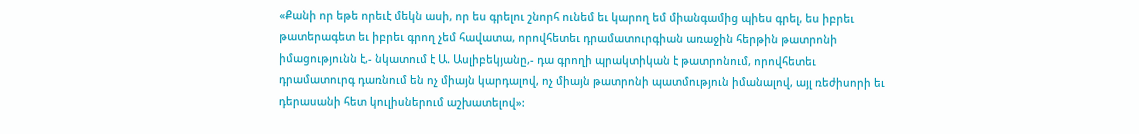«Քանի որ եթե որեւէ մեկն ասի, որ ես գրելու շնորհ ունեմ եւ կարող եմ միանգամից պիես գրել, ես իբրեւ թատերագետ եւ իբրեւ գրող չեմ հավատա, որովհետեւ դրամատուրգիան առաջին հերթին թատրոնի իմացությունն է,- նկատում է Ա. Ասլիբեկյանը,- դա գրողի պրակտիկան է թատրոնում, որովհետեւ դրամատուրգ դառնում են ոչ միայն կարդալով, ոչ միայն թատրոնի պատմություն իմանալով, այլ ռեժիսորի եւ դերասանի հետ կուլիսներում աշխատելով»: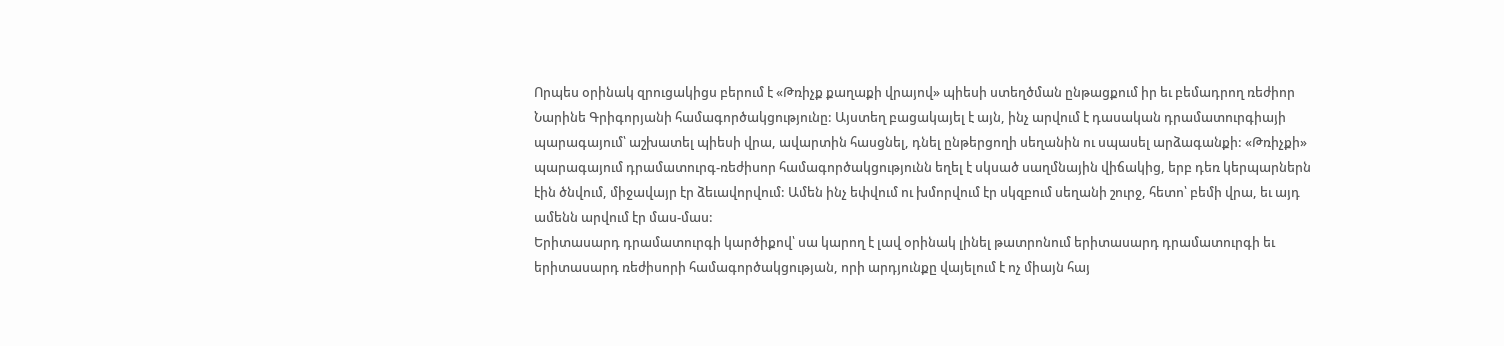Որպես օրինակ զրուցակիցս բերում է «Թռիչք քաղաքի վրայով» պիեսի ստեղծման ընթացքում իր եւ բեմադրող ռեժիոր Նարինե Գրիգորյանի համագործակցությունը: Այստեղ բացակայել է այն, ինչ արվում է դասական դրամատուրգիայի պարագայում՝ աշխատել պիեսի վրա, ավարտին հասցնել, դնել ընթերցողի սեղանին ու սպասել արձագանքի: «Թռիչքի» պարագայում դրամատուրգ-ռեժիսոր համագործակցությունն եղել է սկսած սաղմնային վիճակից, երբ դեռ կերպարներն էին ծնվում, միջավայր էր ձեւավորվում: Ամեն ինչ եփվում ու խմորվում էր սկզբում սեղանի շուրջ, հետո՝ բեմի վրա, եւ այդ ամենն արվում էր մաս-մաս:
Երիտասարդ դրամատուրգի կարծիքով՝ սա կարող է լավ օրինակ լինել թատրոնում երիտասարդ դրամատուրգի եւ երիտասարդ ռեժիսորի համագործակցության, որի արդյունքը վայելում է ոչ միայն հայ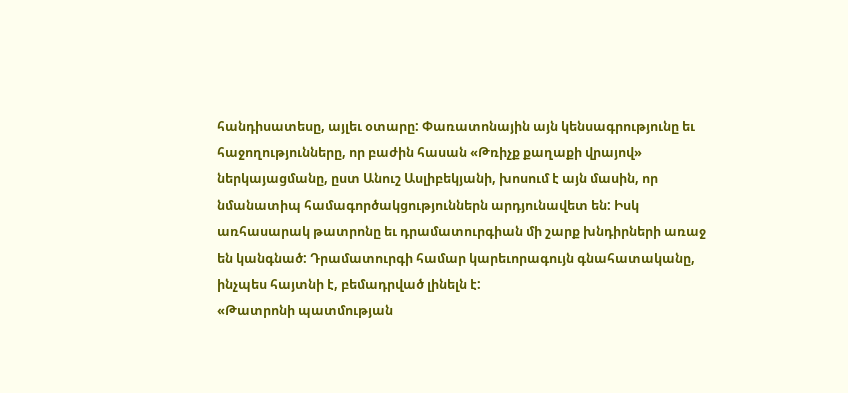հանդիսատեսը, այլեւ օտարը: Փառատոնային այն կենսագրությունը եւ հաջողությունները, որ բաժին հասան «Թռիչք քաղաքի վրայով» ներկայացմանը, ըստ Անուշ Ասլիբեկյանի, խոսում է այն մասին, որ նմանատիպ համագործակցություններն արդյունավետ են: Իսկ առհասարակ թատրոնը եւ դրամատուրգիան մի շարք խնդիրների առաջ են կանգնած: Դրամատուրգի համար կարեւորագույն գնահատականը, ինչպես հայտնի է, բեմադրված լինելն է:
«Թատրոնի պատմության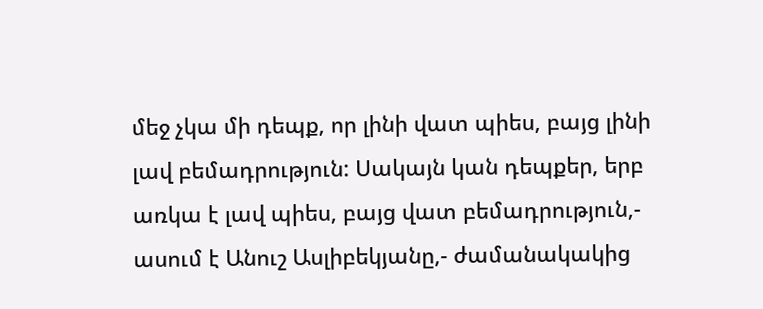մեջ չկա մի դեպք, որ լինի վատ պիես, բայց լինի լավ բեմադրություն: Սակայն կան դեպքեր, երբ առկա է լավ պիես, բայց վատ բեմադրություն,- ասում է Անուշ Ասլիբեկյանը,- ժամանակակից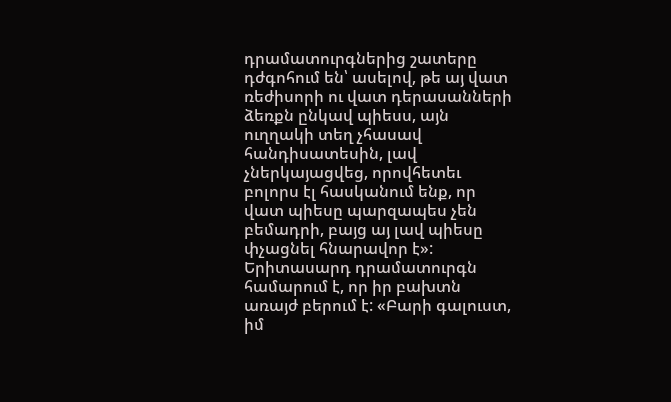դրամատուրգներից շատերը դժգոհում են՝ ասելով, թե այ վատ ռեժիսորի ու վատ դերասանների ձեռքն ընկավ պիեսս, այն ուղղակի տեղ չհասավ հանդիսատեսին, լավ չներկայացվեց, որովհետեւ բոլորս էլ հասկանում ենք, որ վատ պիեսը պարզապես չեն բեմադրի, բայց այ լավ պիեսը փչացնել հնարավոր է»:
Երիտասարդ դրամատուրգն համարում է, որ իր բախտն առայժ բերում է: «Բարի գալուստ, իմ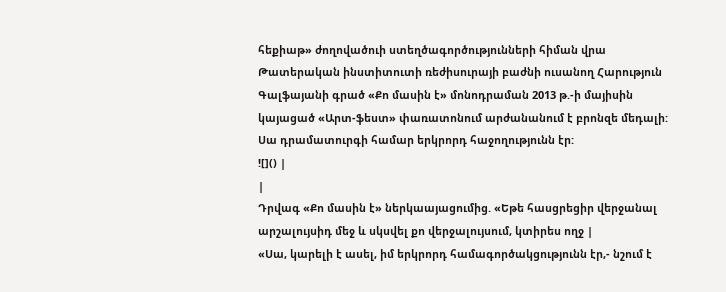հեքիաթ» ժողովածուի ստեղծագործությունների հիման վրա Թատերական ինստիտուտի ռեժիսուրայի բաժնի ուսանող Հարություն Գալֆայանի գրած «Քո մասին է» մոնոդրաման 2013 թ.-ի մայիսին կայացած «Արտ-ֆեստ» փառատոնում արժանանում է բրոնզե մեդալի: Սա դրամատուրգի համար երկրորդ հաջողությունն էր:
![]() |
|
Դրվագ «Քո մասին է» ներկաայացումից. «Եթե հասցրեցիր վերջանալ արշալույսիդ մեջ և սկսվել քո վերջալույսում, կտիրես ողջ |
«Սա, կարելի է ասել, իմ երկրորդ համագործակցությունն էր,- նշում է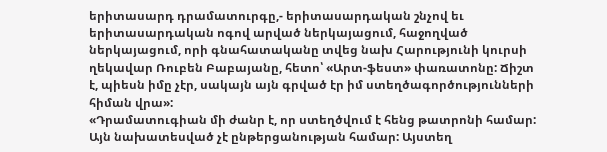երիտասարդ դրամատուրգը,- երիտասարդական շնչով եւ երիտասարդական ոգով արված ներկայացում, հաջողված ներկայացում, որի գնահատականը տվեց նախ Հարությունի կուրսի ղեկավար Ռուբեն Բաբայանը, հետո՝ «Արտ-ֆեստ» փառատոնը: Ճիշտ է, պիեսն իմը չէր, սակայն այն գրված էր իմ ստեղծագործությունների հիման վրա»:
«Դրամատուգիան մի ժանր է, որ ստեղծվում է հենց թատրոնի համար: Այն նախատեսված չէ ընթերցանության համար: Այստեղ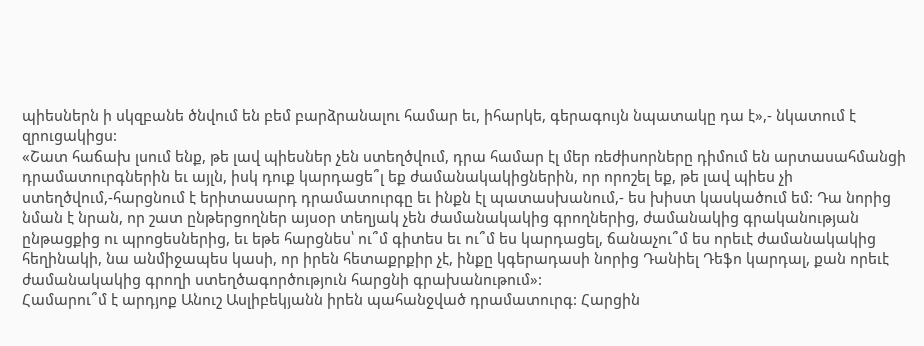պիեսներն ի սկզբանե ծնվում են բեմ բարձրանալու համար եւ, իհարկե, գերագույն նպատակը դա է»,- նկատում է զրուցակիցս:
«Շատ հաճախ լսում ենք, թե լավ պիեսներ չեն ստեղծվում, դրա համար էլ մեր ռեժիսորները դիմում են արտասահմանցի դրամատուրգներին եւ այլն, իսկ դուք կարդացե՞լ եք ժամանակակիցներին, որ որոշել եք, թե լավ պիես չի ստեղծվում,-հարցնում է երիտասարդ դրամատուրգը եւ ինքն էլ պատասխանում,- ես խիստ կասկածում եմ: Դա նորից նման է նրան, որ շատ ընթերցողներ այսօր տեղյակ չեն ժամանակակից գրողներից, ժամանակից գրականության ընթացքից ու պրոցեսներից, եւ եթե հարցնես՝ ու՞մ գիտես եւ ու՞մ ես կարդացել, ճանաչու՞մ ես որեւէ ժամանակակից հեղինակի, նա անմիջապես կասի, որ իրեն հետաքրքիր չէ, ինքը կգերադասի նորից Դանիել Դեֆո կարդալ, քան որեւէ ժամանակակից գրողի ստեղծագործություն հարցնի գրախանութում»:
Համարու՞մ է արդյոք Անուշ Ասլիբեկյանն իրեն պահանջված դրամատուրգ: Հարցին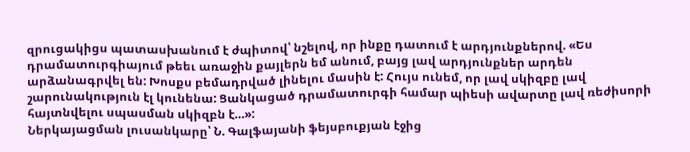զրուցակիցս պատասխանում է ժպիտով՝ նշելով, որ ինքը դատում է արդյունքներով. «Ես դրամատուրգիայում թեեւ առաջին քայլերն եմ անում, բայց լավ արդյունքներ արդեն արձանագրվել են: Խոսքս բեմադրված լինելու մասին է: Հույս ունեմ, որ լավ սկիզբը լավ շարունակություն էլ կունենա: Ցանկացած դրամատուրգի համար պիեսի ավարտը լավ ռեժիսորի հայտնվելու սպասման սկիզբն է…»:
Ներկայացման լուսանկարը՝ Ն. Գալֆայանի ֆեյսբուքյան էջից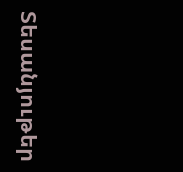Տեսանյութեր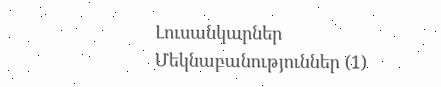Լուսանկարներ
Մեկնաբանություններ (1)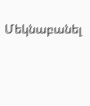Մեկնաբանել